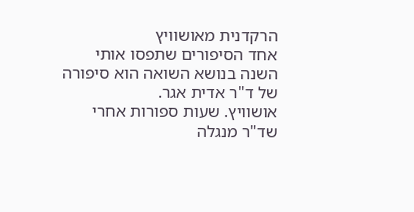הרקדנית מאושוויץ
אחד הסיפורים שתפסו אותי השנה בנושא השואה הוא סיפורה של ד"ר אדית אגר.
אושוויץ. שעות ספורות אחרי שד"ר מנגלה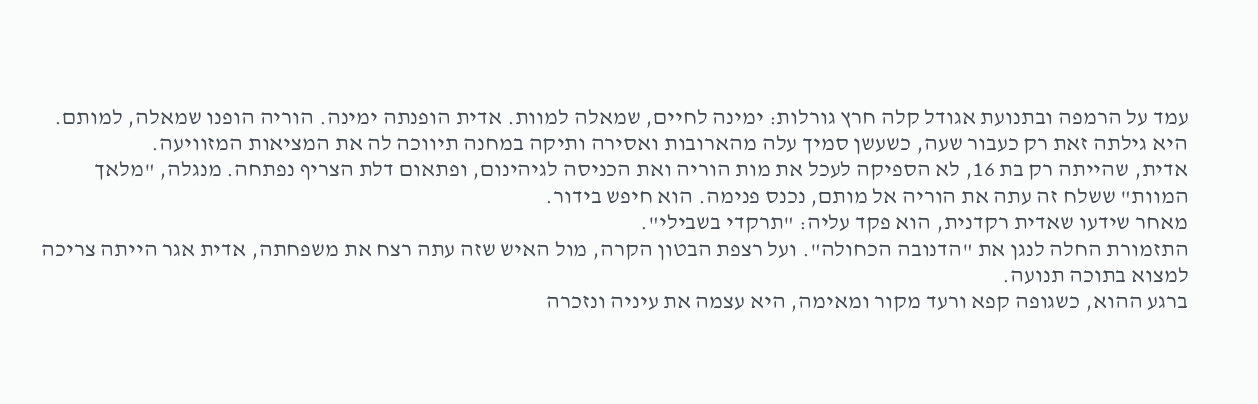עמד על הרמפה ובתנועת אגודל קלה חרץ גורלות: ימינה לחיים, שמאלה למוות. אדית הופנתה ימינה. הוריה הופנו שמאלה, למותם.
היא גילתה זאת רק כעבור שעה, כשעשן סמיך עלה מהארובות ואסירה ותיקה במחנה תיווכה לה את המציאות המזוויעה.
אדית, שהייתה רק בת 16, לא הספיקה לעכל את מות הוריה ואת הכניסה לגיהינום, ופתאום דלת הצריף נפתחה. מנגלה, "מלאך המוות" ששלח זה עתה את הוריה אל מותם, נכנס פנימה. הוא חיפש בידור.
מאחר שידעו שאדית רקדנית, הוא פקד עליה: "תרקדי בשבילי".
התזמורת החלה לנגן את "הדנובה הכחולה". ועל רצפת הבטון הקרה, מול האיש שזה עתה רצח את משפחתה, אדית אגר הייתה צריכה למצוא בתוכה תנועה.
ברגע ההוא, כשגופה קפא ורעד מקור ומאימה, היא עצמה את עיניה ונזכרה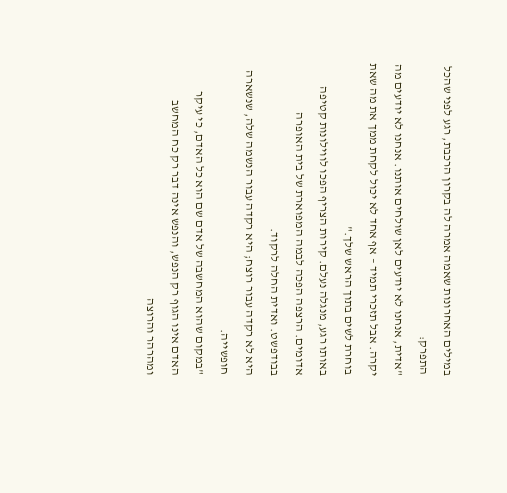במילים האחרונות שאמה אמרה לה בקרון הרכבת, רגע לפני שהכל התפרק:
"אדית, אנחנו לא יודעים לאן שולחים אותנו. אנחנו לא יודעים מה יקרה. אבל תזכרי תמיד – אף אחד לא יכול לקחת ממך את מה שאת בוחרת לשים בתוך הראש שלך."
באותו רגע, מנגלה נעלם. קירות הצריף הפכו לווילונות קטיפה אדומים. הרצפה הפכה לבמה המפוארת של בית האופרה בבודפשט. ואדית החלה לרקוד.
היא לא רקדה עבור רוצח; היא רקדה עבור הנשמה שלה, שנשארה חופשייה.
"במקום שהוא המחשבה של אדם שם הוא כל האדם, כי עיקר האדם אינו הגוף רק הנפש, והנפש אינה דבר רק כח המחשב ומהרהר והרוצה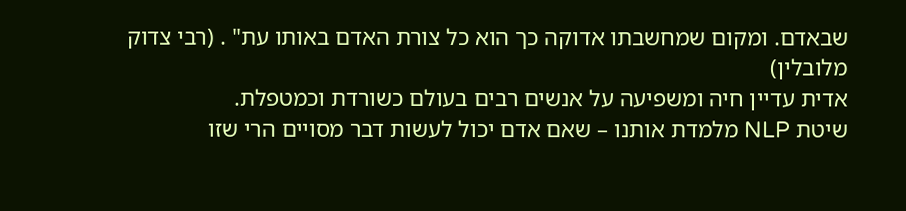שבאדם. ומקום שמחשבתו אדוקה כך הוא כל צורת האדם באותו עת" . (רבי צדוק מלובלין)
אדית עדיין חיה ומשפיעה על אנשים רבים בעולם כשורדת וכמטפלת.
שיטת NLP מלמדת אותנו – שאם אדם יכול לעשות דבר מסויים הרי שזו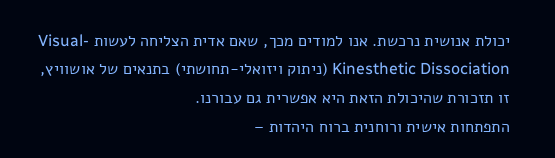יכולת אנושית נרכשת. אנו למודים מכך, שאם אדית הצליחה לעשות Visual-Kinesthetic Dissociation (ניתוק ויזואלי-תחושתי) בתנאים של אושוויץ, זו תזכורת שהיכולת הזאת היא אפשרית גם עבורנו.
התפתחות אישית ורוחנית ברוח היהדות –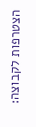הצטרפות לקבוצה: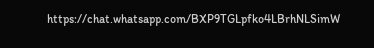https://chat.whatsapp.com/BXP9TGLpfko4LBrhNLSimW